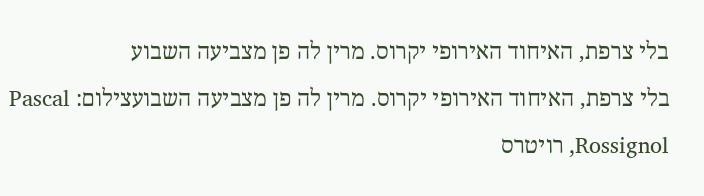בלי צרפת, האיחוד האירופי יקרוס. מרין לה פן מצביעה השבוע
בלי צרפת, האיחוד האירופי יקרוס. מרין לה פן מצביעה השבועצילום: Pascal Rossignol, רויטרס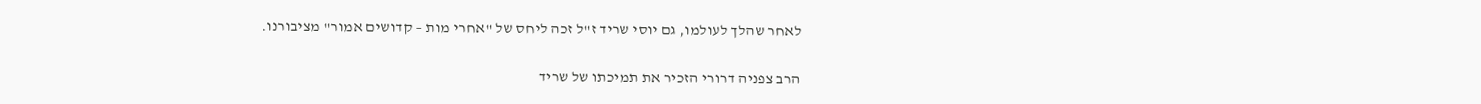לאחר שהלך לעולמו, גם יוסי שריד ז"ל זכה ליחס של "אחרי מות – קדושים אמור" מציבורנו.

הרב צפניה דרורי הזכיר את תמיכתו של שריד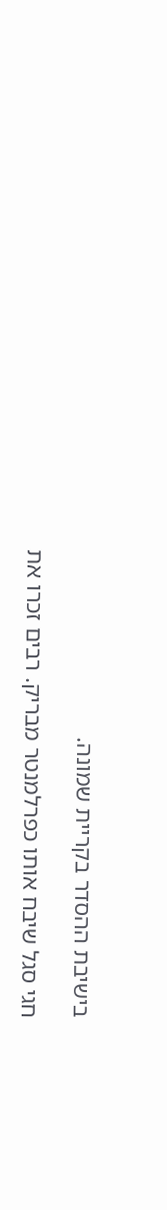בישיבת ההסדר בקריית שמונה.

חגי סגל שיבח אותו כפרלמנטר מבריק. רבים זכרו את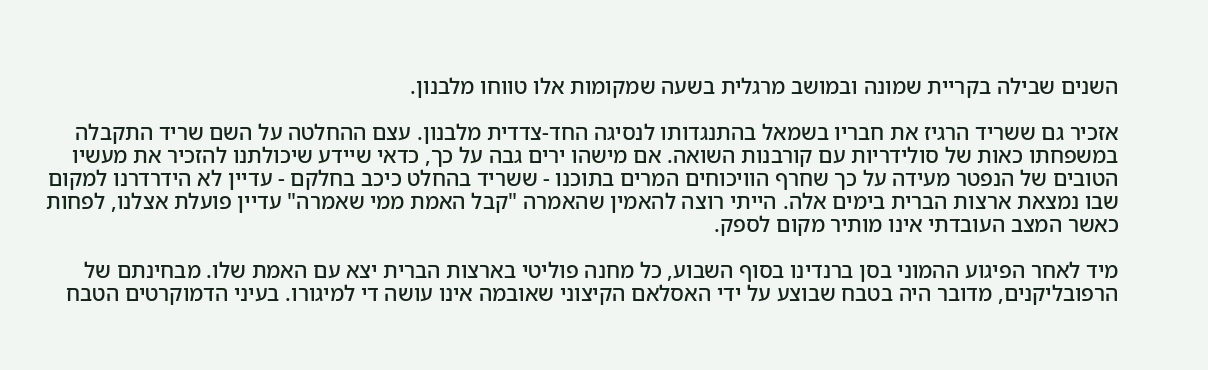השנים שבילה בקריית שמונה ובמושב מרגלית בשעה שמקומות אלו טווחו מלבנון.

אזכיר גם ששריד הרגיז את חבריו בשמאל בהתנגדותו לנסיגה החד-צדדית מלבנון. עצם ההחלטה על השם שריד התקבלה במשפחתו כאות של סולידריות עם קורבנות השואה. אם מישהו ירים גבה על כך, כדאי שיידע שיכולתנו להזכיר את מעשיו הטובים של הנפטר מעידה על כך שחרף הוויכוחים המרים בתוכנו - ששריד בהחלט כיכב בחלקם - עדיין לא הידרדרנו למקום שבו נמצאת ארצות הברית בימים אלה. הייתי רוצה להאמין שהאמרה "קבל האמת ממי שאמרה" עדיין פועלת אצלנו, לפחות כאשר המצב העובדתי אינו מותיר מקום לספק.

מיד לאחר הפיגוע ההמוני בסן ברנדינו בסוף השבוע, כל מחנה פוליטי בארצות הברית יצא עם האמת שלו. מבחינתם של הרפובליקנים, מדובר היה בטבח שבוצע על ידי האסלאם הקיצוני שאובמה אינו עושה די למיגורו. בעיני הדמוקרטים הטבח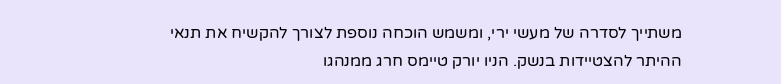משתייך לסדרה של מעשי ירי, ומשמש הוכחה נוספת לצורך להקשיח את תנאי ההיתר להצטיידות בנשק. הניו יורק טיימס חרג ממנהגו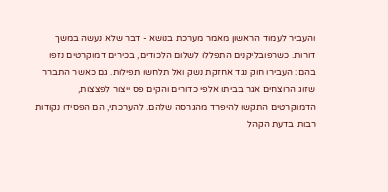והעביר לעמוד הראשון מאמר מערכת בנושא - דבר שלא נעשה במשך דורות. כשרפובליקנים התפללו לשלום הלכודים, בכירים דמוקרטים נזפו בהם: העבירו חוק נגד אחזקת נשק ואל תלחשו תפילות. גם כאשר התברר שזוג הרוצחים אגר בביתו אלפי כדורים והקים פס ייצור לפצצות, הדמוקרטים התקשו להיפרד מהגרסה שלהם. להערכתי, הם הפסידו נקודות רבות בדעת הקהל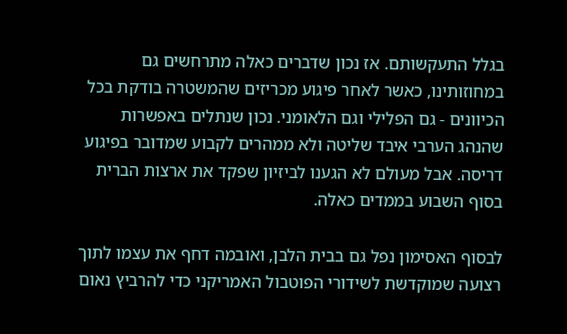בגלל התעקשותם. אז נכון שדברים כאלה מתרחשים גם במחוזותינו, כאשר לאחר פיגוע מכריזים שהמשטרה בודקת בכל הכיוונים - גם הפלילי וגם הלאומני. נכון שנתלים באפשרות שהנהג הערבי איבד שליטה ולא ממהרים לקבוע שמדובר בפיגוע דריסה. אבל מעולם לא הגענו לביזיון שפקד את ארצות הברית בסוף השבוע בממדים כאלה.

לבסוף האסימון נפל גם בבית הלבן, ואובמה דחף את עצמו לתוך רצועה שמוקדשת לשידורי הפוטבול האמריקני כדי להרביץ נאום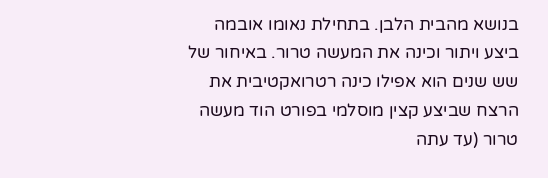בנושא מהבית הלבן. בתחילת נאומו אובמה ביצע ויתור וכינה את המעשה טרור. באיחור של שש שנים הוא אפילו כינה רטרואקטיבית את הרצח שביצע קצין מוסלמי בפורט הוד מעשה טרור (עד עתה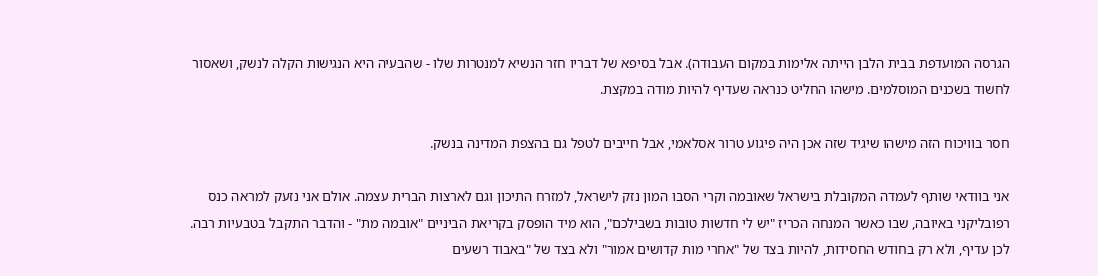הגרסה המועדפת בבית הלבן הייתה אלימות במקום העבודה). אבל בסיפא של דבריו חזר הנשיא למנטרות שלו - שהבעיה היא הנגישות הקלה לנשק, ושאסור לחשוד בשכנים המוסלמים. מישהו החליט כנראה שעדיף להיות מודה במקצת.

חסר בוויכוח הזה מישהו שיגיד שזה אכן היה פיגוע טרור אסלאמי, אבל חייבים לטפל גם בהצפת המדינה בנשק.

אני בוודאי שותף לעמדה המקובלת בישראל שאובמה וקרי הסבו המון נזק לישראל, למזרח התיכון וגם לארצות הברית עצמה. אולם אני נזעק למראה כנס רפובליקני באיובה, שבו כאשר המנחה הכריז "יש לי חדשות טובות בשבילכם", הוא מיד הופסק בקריאת הביניים "אובמה מת" - והדבר התקבל בטבעיות רבה. לכן עדיף, ולא רק בחודש החסידות, להיות בצד של "אחרי מות קדושים אמור" ולא בצד של "באבוד רשעים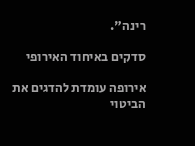רינה".

סדקים באיחוד האירופי

אירופה עומדת להדגים את הביטוי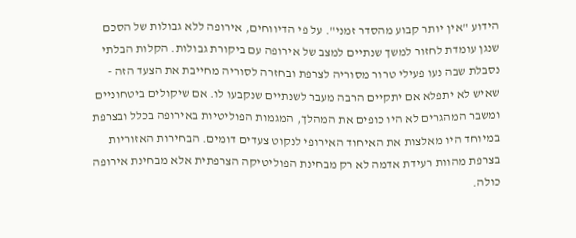הידוע "אין יותר קבוע מהסדר זמני". על פי הדיווחים, אירופה ללא גבולות של הסכם שנגן עומדת לחזור למשך שנתיים למצב של אירופה עם ביקורת גבולות. הקלות הבלתי נסבלת שבה נעו פעילי טרור מסוריה לצרפת ובחזרה לסוריה מחייבת את הצעד הזה - שאיש לא יתפלא אם יתקיים הרבה מעבר לשנתיים שנקבעו לו. אם שיקולים ביטחוניים ומשבר המהגרים לא היו כופים את המהלך, המגמות הפוליטיות באירופה בכלל ובצרפת במיוחד היו מאלצות את האיחוד האירופי לנקוט צעדים דומים. הבחירות האזוריות בצרפת מהוות רעידת אדמה לא רק מבחינת הפוליטיקה הצרפתית אלא מבחינת אירופה כולה.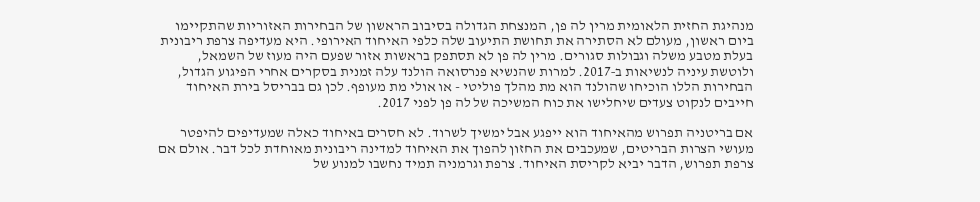מנהיגת החזית הלאומית מרין לה פן, המנצחת הגדולה בסיבוב הראשון של הבחירות האזוריות שהתקיימו ביום ראשון, מעולם לא הסתירה את תחושת התיעוב שלה כלפי האיחוד האירופי. היא מעדיפה צרפת ריבונית בעלת מטבע משלה וגבולות סגורים. מרין לה פן לא תסתפק בראשות אזור שפעם היה מעוז של השמאל, ולוטשת עיניה לנשיאות ב‑2017. למרות שהנשיא פנרסואה הולנד עלה זמנית בסקרים אחרי הפיגוע הגדול, הבחירות הללו הוכיחו שהולנד הוא מת מהלך פוליטי - או אולי מת מעופף. לכן גם בבריסל בירת האיחוד חייבים לנקוט צעדים שיחלישו את כוח המשיכה של לה פן לפני 2017.

אם בריטניה תפרוש מהאיחוד הוא ייפגע אבל ימשיך לשרוד. לא חסרים באיחוד כאלה שמעדיפים להיפטר מעושי הצרות הבריטים, שמעכבים את החזון להפוך את האיחוד למדינה ריבונית מאוחדת לכל דבר. אולם אם צרפת תפרוש, הדבר יביא לקריסת האיחוד. צרפת וגרמניה תמיד נחשבו למנוע של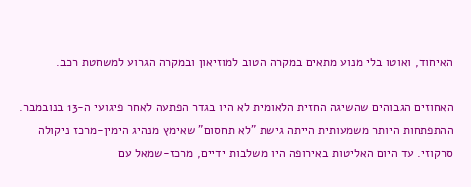האיחוד, ואוטו בלי מנוע מתאים במקרה הטוב למוזיאון ובמקרה הגרוע למשחטת רכב.

האחוזים הגבוהים שהשיגה החזית הלאומית לא היו בגדר הפתעה לאחר פיגועי ה‑13 בנובמבר. ההתפתחות היותר משמעותית הייתה גישת "לא תחסום" שאימץ מנהיג הימין-מרכז ניקולה סרקוזי. עד היום האליטות באירופה היו משלבות ידיים, מרכז-שמאל עם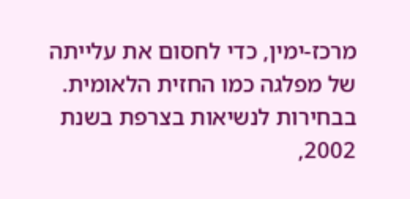מרכז-ימין, כדי לחסום את עלייתה של מפלגה כמו החזית הלאומית. בבחירות לנשיאות בצרפת בשנת 2002,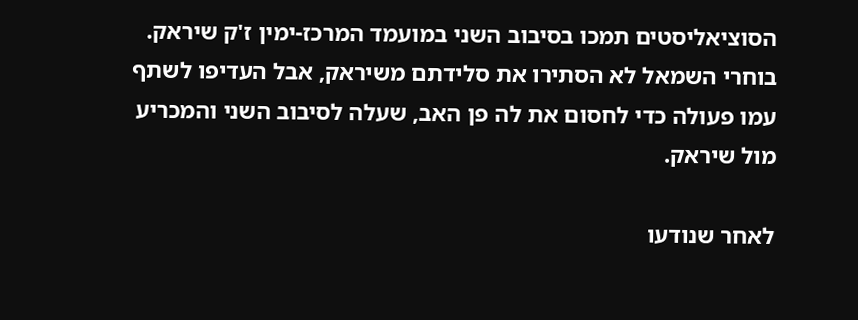הסוציאליסטים תמכו בסיבוב השני במועמד המרכז-ימין ז'ק שיראק. בוחרי השמאל לא הסתירו את סלידתם משיראק, אבל העדיפו לשתף עמו פעולה כדי לחסום את לה פן האב, שעלה לסיבוב השני והמכריע מול שיראק.

לאחר שנודעו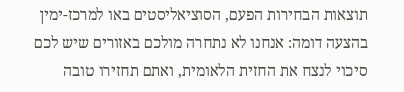תוצאות הבחירות הפעם, הסוציאליסטים באו למרכז-ימין בהצעה דומה: אנחנו לא נתחרה מולכם באזורים שיש לכם סיכוי לנצח את החזית הלאומית, ואתם תחזירו טובה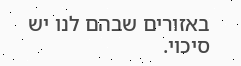באזורים שבהם לנו יש סיכוי.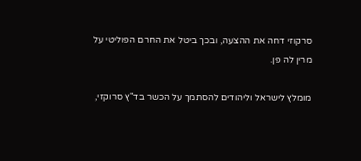סרקוזי דחה את ההצעה, ובכך ביטל את החרם הפוליטי על מרין לה פן.

מומלץ לישראל וליהודים להסתמך על הכשר בד"ץ סרוקזי,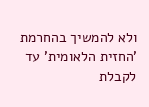ולא להמשיך בהחרמת 'החזית הלאומית' עד לקבלת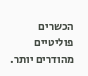הכשרים פוליטיים מהודרים יותר.